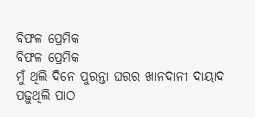ବିଫଳ ପ୍ରେମିକ
ବିଫଳ ପ୍ରେମିକ
ମୁଁ ଥିଲି ଦିନେ ପୁରନ୍ତା ଘରର ଖାନଦାନୀ ଦାୟାଦ
ପଢ଼ୁଥିଲି ପାଠ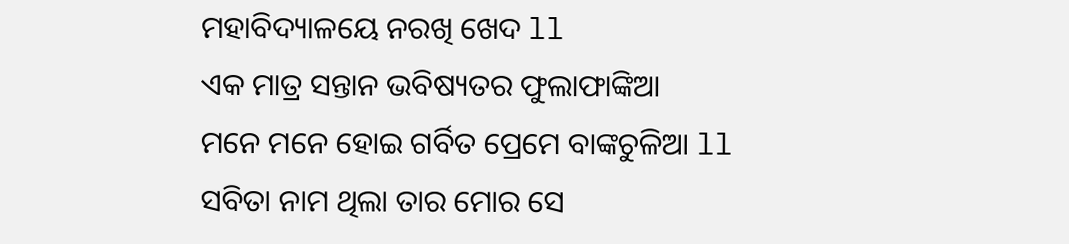ମହାବିଦ୍ୟାଳୟେ ନରଖି ଖେଦ ll
ଏକ ମାତ୍ର ସନ୍ତାନ ଭବିଷ୍ୟତର ଫୁଲାଫାଙ୍କିଆ
ମନେ ମନେ ହୋଇ ଗର୍ବିତ ପ୍ରେମେ ବାଙ୍କଚୁଳିଆ ll
ସବିତା ନାମ ଥିଲା ତାର ମୋର ସେ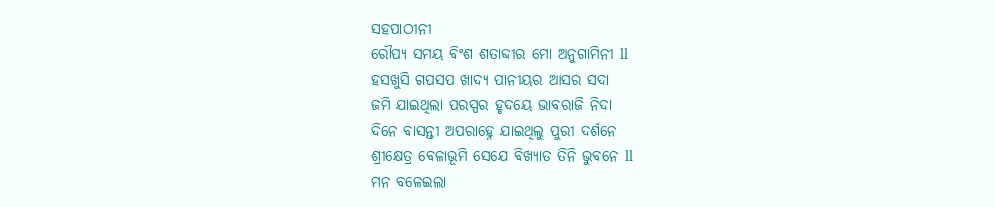ସହପାଠୀନୀ
ରୌପ୍ୟ ସମୟ ବିଂଶ ଶତାବ୍ଦୀର ମୋ ଅନୁଗାମିନୀ ll
ହସଖୁସି ଗପସପ ଖାଦ୍ୟ ପାନୀୟର ଆସର ସଦା
ଜମି ଯାଇଥିଲା ପରସ୍ପର ହୃଦୟେ ଭାବରାଜି ନିଦା
ଦିନେ ବାସନ୍ତୀ ଅପରାହ୍ନେ ଯାଇଥିଲୁ ପୁରୀ ଦର୍ଶନେ
ଶ୍ରୀକ୍ଷେତ୍ର ବେଳାଭୂମି ସେଯେ ବିଖ୍ୟାତ ତିନି ଭୁବନେ ll
ମନ ବଳେଇଲା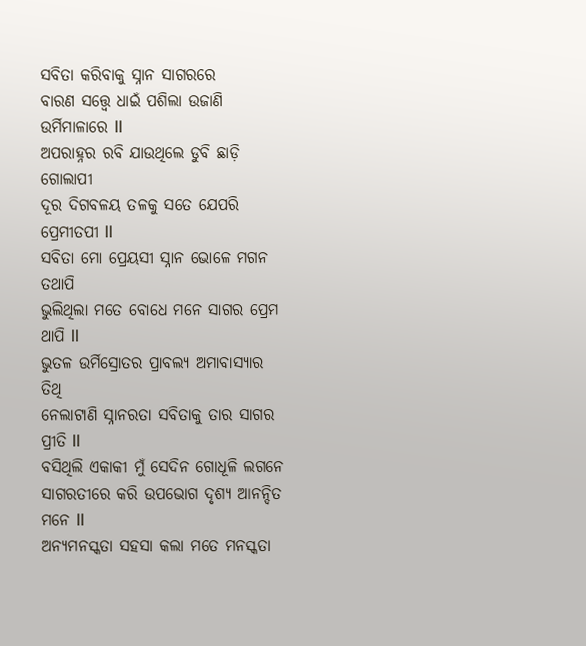ସବିତା କରିବାକୁ ସ୍ନାନ ସାଗରରେ
ବାରଣ ସତ୍ତ୍ୱେ ଧାଇଁ ପଶିଲା ଉଜାଣି ଉର୍ମିମାଳାରେ ll
ଅପରାହ୍ନର ରବି ଯାଉଥିଲେ ଡୁବି ଛାଡ଼ି ଗୋଲାପୀ
ଦୂର ଦିଗବଳୟ ତଳକୁ ସତେ ଯେପରି ପ୍ରେମୀତପୀ ll
ସବିତା ମୋ ପ୍ରେୟସୀ ସ୍ନାନ ଭୋଳେ ମଗନ ତଥାପି
ଭୁଲିଥିଲା ମତେ ବୋଧେ ମନେ ସାଗର ପ୍ରେମ ଥାପି ll
ଭୁତଳ ଉର୍ମିସ୍ରୋତର ପ୍ରାବଲ୍ୟ ଅମାବାସ୍ୟାର ତିଥି
ନେଲାଟାଣି ସ୍ନାନରତା ସବିତାକୁ ତାର ସାଗର ପ୍ରୀତି ll
ବସିଥିଲି ଏକାକୀ ମୁଁ ସେଦିନ ଗୋଧୂଳି ଲଗନେ
ସାଗରତୀରେ କରି ଉପଭୋଗ ଦୃଶ୍ୟ ଆନନ୍ଦିତ ମନେ ll
ଅନ୍ୟମନସ୍କତା ସହସା କଲା ମତେ ମନସ୍କତା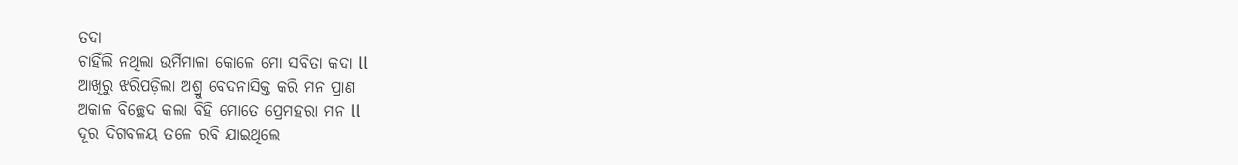ତଦା
ଚାହିଁଲି ନଥିଲା ଉର୍ମିମାଳା କୋଳେ ମୋ ସବିତା କଦା ll
ଆଖିରୁ ଝରିପଡ଼ିଲା ଅଶ୍ରୁ ବେଦନାସିକ୍ତ କରି ମନ ପ୍ରାଣ
ଅକାଳ ବିଚ୍ଛେଦ କଲା ବିହି ମୋତେ ପ୍ରେମହରା ମନ ll
ଦୂର ଦିଗବଳୟ ତଳେ ରବି ଯାଇଥିଲେ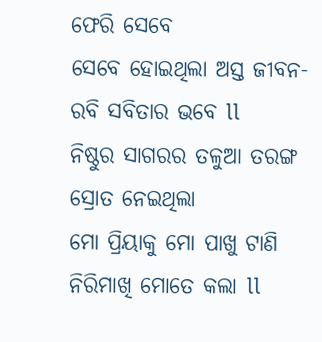ଫେରି ସେବେ
ସେବେ ହୋଇଥିଲା ଅସ୍ତ ଜୀବନ-ରବି ସବିତାର ଭବେ ll
ନିଷ୍ଠୁର ସାଗରର ତଳୁଆ ତରଙ୍ଗ ସ୍ରୋତ ନେଇଥିଲା
ମୋ ପ୍ରିୟାକୁ ମୋ ପାଖୁ ଟାଣି ନିରିମାଖି ମୋତେ କଲା ll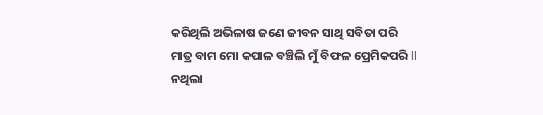କରିଥିଲି ଅଭିଳାଷ ଜଣେ ଜୀବନ ସାଥି ସବିତା ପରି
ମାତ୍ର ବାମ ମୋ କପାଳ ବଞ୍ଚିଲି ମୁଁ ବିଫଳ ପ୍ରେମିକପରି ll
ନଥିଲା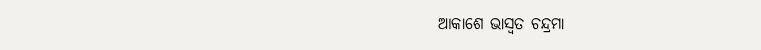ଆକାଶେ ଭାସ୍ୱତ ଚନ୍ଦ୍ରମା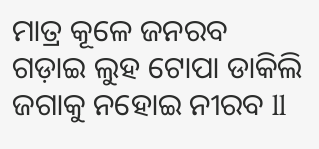ମାତ୍ର କୂଳେ ଜନରବ
ଗଡ଼ାଇ ଲୁହ ଟୋପା ଡାକିଲି ଜଗାକୁ ନହୋଇ ନୀରବ ll